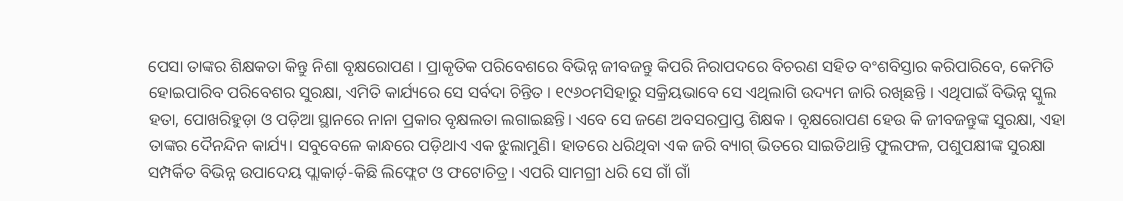ପେସା ତାଙ୍କର ଶିକ୍ଷକତା କିନ୍ତୁ ନିଶା ବୃକ୍ଷରୋପଣ । ପ୍ରାକୃତିକ ପରିବେଶରେ ବିଭିନ୍ନ ଜୀବଜନ୍ତୁ କିପରି ନିରାପଦରେ ବିଚରଣ ସହିତ ବଂଶବିସ୍ତାର କରିପାରିବେ, କେମିତି ହୋଇପାରିବ ପରିବେଶର ସୁରକ୍ଷା, ଏମିତି କାର୍ଯ୍ୟରେ ସେ ସର୍ବଦା ଚିନ୍ତିତ । ୧୯୬୦ମସିହାରୁ ସକ୍ରିୟଭାବେ ସେ ଏଥିଲାଗି ଉଦ୍ୟମ ଜାରି ରଖିଛନ୍ତି । ଏଥିପାଇଁ ବିଭିନ୍ନ ସ୍କୁଲ ହତା, ପୋଖରିହୁଡ଼ା ଓ ପଡ଼ିଆ ସ୍ଥାନରେ ନାନା ପ୍ରକାର ବୃକ୍ଷଲତା ଲଗାଇଛନ୍ତି। ଏବେ ସେ ଜଣେ ଅବସରପ୍ରାପ୍ତ ଶିକ୍ଷକ । ବୃକ୍ଷରୋପଣ ହେଉ କି ଜୀବଜନ୍ତୁଙ୍କ ସୁରକ୍ଷା, ଏହା ତାଙ୍କର ଦୈନନ୍ଦିନ କାର୍ଯ୍ୟ। ସବୁବେଳେ କାନ୍ଧରେ ପଡ଼ିଥାଏ ଏକ ଝୁଲାମୁଣି। ହାତରେ ଧରିଥିବା ଏକ ଜରି ବ୍ୟାଗ୍ ଭିତରେ ସାଇତିଥାନ୍ତି ଫୁଲଫଳ, ପଶୁପକ୍ଷୀଙ୍କ ସୁରକ୍ଷା ସମ୍ପର୍କିତ ବିଭିନ୍ନ ଉପାଦେୟ ପ୍ଲାକାର୍ଡ଼-କିଛି ଲିଫ୍ଲେଟ ଓ ଫଟୋଚିତ୍ର। ଏପରି ସାମଗ୍ରୀ ଧରି ସେ ଗାଁ ଗାଁ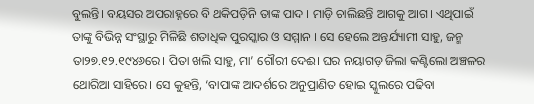ବୁଲନ୍ତି। ବୟସର ଅପରାହ୍ନରେ ବି ଥକିପଡ଼ିନି ତାଙ୍କ ପାଦ । ମାଡ଼ି ଚାଲିଛନ୍ତି ଆଗକୁ ଆଗ। ଏଥିପାଇଁ ତାଙ୍କୁ ବିଭିନ୍ନ ସଂସ୍ଥାରୁ ମିଳିଛି ଶତାଧିକ ପୁରସ୍କାର ଓ ସମ୍ମାନ । ସେ ହେଲେ ଅନ୍ତର୍ଯ୍ୟାମୀ ସାହୁ, ଜନ୍ମ ତା୨୭.୧୨.୧୯୪୬ରେ। ପିତା ଖଲି ସାହୁ, ମା’ ଗୌରୀ ଦେଈ। ଘର ନୟାଗଡ଼ ଜିଲା କଣ୍ଟିଲୋ ଅଞ୍ଚଳର ଥୋରିଆ ସାହିରେ। ସେ କୁହନ୍ତି, ‘ବାପାଙ୍କ ଆଦର୍ଶରେ ଅନୁପ୍ରାଣିତ ହୋଇ ସ୍କୁଲରେ ପଢିବା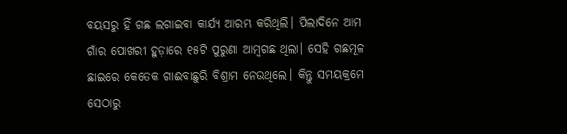ବୟସରୁ ହିଁ ଗଛ ଲଗାଇବା କାର୍ଯ୍ୟ ଆରମ୍ଭ କରିଥିଲି। ପିଲାଦିନେ ଆମ ଗାଁର ପୋଖରୀ ହୁଡ଼ାରେ ୧୫ଟି ପୁରୁଣା ଆମ୍ବଗଛ ଥିଲା। ସେହି ଗଛମୂଳ ଛାଇରେ କେତେକ ଗାଈବାଛୁରି ବିଶ୍ରାମ ନେଉଥିଲେ। କିନ୍ତୁ ସମୟକ୍ରମେ ସେଠାରୁ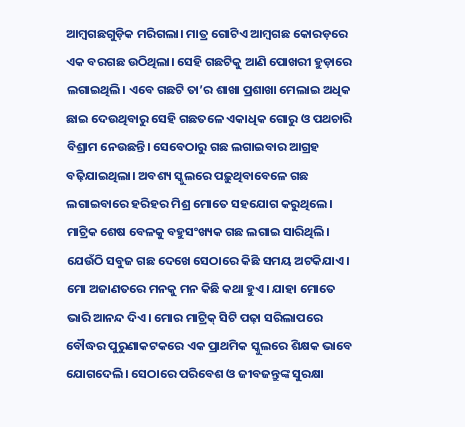ଆମ୍ବଗଛଗୁଡ଼ିକ ମରିଗଲା। ମାତ୍ର ଗୋଟିଏ ଆମ୍ବଗଛ କୋରଡ଼ରେ ଏକ ବରଗଛ ଉଠିଥିଲା। ସେହି ଗଛଟିକୁ ଆଣି ପୋଖରୀ ହୁଡ଼ାରେ ଲଗାଇଥିଲି। ଏବେ ଗଛଟି ତା’ର ଶାଖା ପ୍ରଶାଖା ମେଲାଇ ଅଧିକ ଛାଇ ଦେଉଥିବାରୁ ସେହି ଗଛତଳେ ଏକାଧିକ ଗୋରୁ ଓ ପଥଚାରି ବିଶ୍ରାମ ନେଉଛନ୍ତି। ସେବେଠାରୁ ଗଛ ଲଗାଇବାର ଆଗ୍ରହ ବଢ଼ିଯାଇଥିଲା। ଅବଶ୍ୟ ସ୍କୁଲରେ ପଢ଼ୁଥିବାବେଳେ ଗଛ ଲଗାଇବାରେ ହରିହର ମିଶ୍ର ମୋତେ ସହଯୋଗ କରୁଥିଲେ। ମାଟ୍ରିକ ଶେଷ ବେଳକୁ ବହୁସଂଖ୍ୟକ ଗଛ ଲଗାଇ ସାରିଥିଲି। ଯେଉଁଠି ସବୁଜ ଗଛ ଦେଖେ ସେଠାରେ କିଛି ସମୟ ଅଟକିଯାଏ। ମୋ ଅଜାଣତରେ ମନକୁ ମନ କିଛି କଥା ହୁଏ। ଯାହା ମୋତେ ଭାରି ଆନନ୍ଦ ଦିଏ। ମୋର ମାଟ୍ରିକ୍ ସିଟି ପଢ଼ା ସରିଲାପରେ ବୌଦ୍ଧର ପୁରୁଣାକଟକରେ ଏକ ପ୍ରାଥମିକ ସ୍କୁଲରେ ଶିକ୍ଷକ ଭାବେ ଯୋଗଦେଲି। ସେଠାରେ ପରିବେଶ ଓ ଜୀବଜନ୍ତୁଙ୍କ ସୁରକ୍ଷା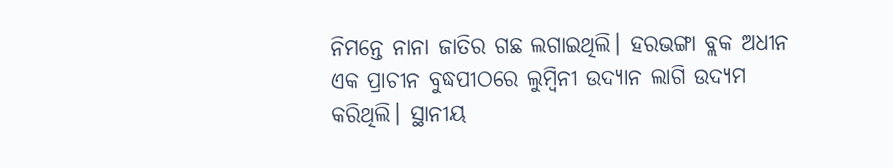ନିମନ୍ତେ ନାନା ଜାତିର ଗଛ ଲଗାଇଥିଲି। ହରଭଙ୍ଗା ବ୍ଲକ ଅଧୀନ ଏକ ପ୍ରାଚୀନ ବୁଦ୍ଧପୀଠରେ ଲୁମ୍ବିନୀ ଉଦ୍ୟାନ ଲାଗି ଉଦ୍ୟମ କରିଥିଲି। ସ୍ଥାନୀୟ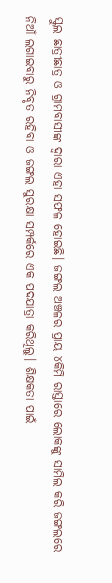ସ୍କୁଲ ଛାତ୍ରୀଛାତ୍ର ଓ ଗ୍ରାମବାସୀଙ୍କ ଦ୍ୱାରା ଏହା ସଫଳ ହୋଇଛି। ଜଙ୍ଗଲ ଅଞ୍ଚଳର ପ୍ରାୟ ୪କିମି ରାସ୍ତାରେ ଲୋକଙ୍କୁ ସାମିଲ କରି ଜଙ୍ଗଲରେ ନିଆଁ ଲଗାଇବାରୁ ନିବୃତ ରହିବା ଓ ଜଙ୍ଗଲ ସୁରକ୍ଷା ସମ୍ପର୍କରେ ଏକ ପଦଯାତ୍ରା କରିଥିଲୁ। ଶିକ୍ଷକତା ପାଇଁ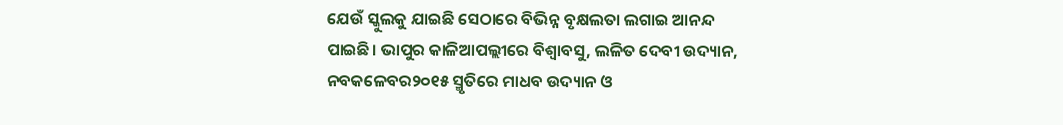ଯେଉଁ ସ୍କୁଲକୁ ଯାଇଛି ସେଠାରେ ବିଭିନ୍ନ ବୃକ୍ଷଲତା ଲଗାଇ ଆନନ୍ଦ ପାଇଛି। ଭାପୁର କାଳିଆପଲ୍ଲୀରେ ବିଶ୍ୱାବସୁ, ଲଳିତ ଦେବୀ ଉଦ୍ୟାନ, ନବକଳେବର୨୦୧୫ ସ୍ମୃତିରେ ମାଧବ ଉଦ୍ୟାନ ଓ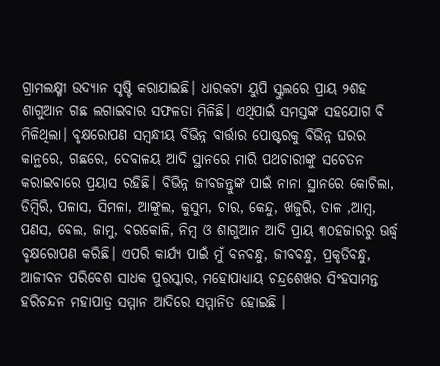ଗ୍ରାମଲକ୍ଷ୍ମୀ ଉଦ୍ୟାନ ସୃଷ୍ଟି କରାଯାଇଛି। ଧାରକଟା ୟୁପି ସ୍କୁଲରେ ପ୍ରାୟ ୨ଶହ ଶାଗୁଆନ ଗଛ ଲଗାଇବାର ସଫଳତା ମିଳିଛି। ଏଥିପାଇଁ ସମସ୍ତଙ୍କ ସହଯୋଗ ବି ମିଳିଥିଲା। ବୃକ୍ଷରୋପଣ ସମ୍ବନ୍ଧୀୟ ବିଭିନ୍ନ ବାର୍ତ୍ତାର ପୋଷ୍ଟରକୁ ବିଭିନ୍ନ ଘରର କାନ୍ଥରେ, ଗଛରେ, ଦେବାଳୟ ଆଦି ସ୍ଥାନରେ ମାରି ପଥଚାରୀଙ୍କୁ ସଚେତନ କରାଇବାରେ ପ୍ରୟାସ ରହିଛି। ବିଭିନ୍ନ ଜୀବଜନ୍ତୁଙ୍କ ପାଇଁ ନାନା ସ୍ଥାନରେ କୋଚିଲା, ଡିମ୍ବିରି, ପଳାସ, ସିମଳା, ଆଙ୍କୁଲ, କୁସୁମ, ଚାର, କେନ୍ଦୁ, ଖଜୁରି, ତାଳ ,ଆମ୍ବ, ପଣସ, ବେଲ, ଜାମୁ, ବରକୋଳି, ନିମ୍ବ ଓ ଶାଗୁଆନ ଆଦି ପ୍ରାୟ ୩୦ହଜାରରୁ ଊର୍ଦ୍ଧ୍ୱ ବୃକ୍ଷରୋପଣ କରିଛି। ଏପରି କାର୍ଯ୍ୟ ପାଇଁ ମୁଁ ବନବନ୍ଧୁ, ଜୀବବନ୍ଧୁ, ପ୍ରକୃତିବନ୍ଧୁ, ଆଜୀବନ ପରିବେଶ ସାଧକ ପୁରସ୍କାର, ମହୋପାଧ୍ୟାୟ ଚନ୍ଦ୍ରଶେଖର ସିଂହସାମନ୍ତ ହରିଚନ୍ଦନ ମହାପାତ୍ର ସମ୍ମାନ ଆଦିରେ ସମ୍ମାନିତ ହୋଇଛି ।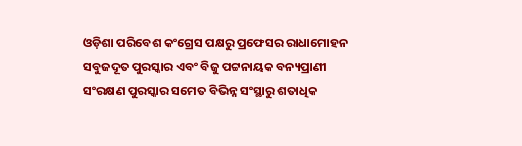ଓଡ଼ିଶା ପରିବେଶ କଂଗ୍ରେସ ପକ୍ଷରୁ ପ୍ରଫେସର ରାଧାମୋହନ ସବୁଜଦୂତ ପୁରସ୍କାର ଏବଂ ବିଜୁ ପଟ୍ଟନାୟକ ବନ୍ୟପ୍ରାଣୀ ସଂରକ୍ଷଣ ପୁରସ୍କାର ସମେତ ବିଭିନ୍ନ ସଂସ୍ଥାରୁ ଶତାଧିକ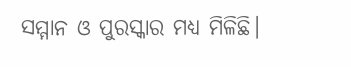ସମ୍ମାନ ଓ ପୁରସ୍କାର ମଧ୍ୟ ମିଳିଛି।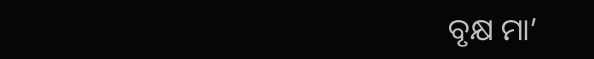ବୃକ୍ଷ ମା’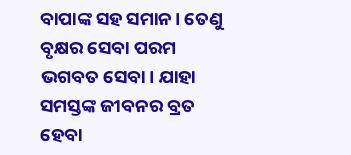ବାପାଙ୍କ ସହ ସମାନ। ତେଣୁ ବୃକ୍ଷର ସେବା ପରମ ଭଗବତ ସେବା। ଯାହା ସମସ୍ତଙ୍କ ଜୀବନର ବ୍ରତ ହେବା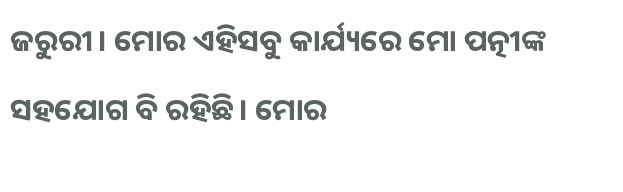ଜରୁରୀ। ମୋର ଏହିସବୁ କାର୍ଯ୍ୟରେ ମୋ ପତ୍ନୀଙ୍କ ସହଯୋଗ ବି ରହିଛି। ମୋର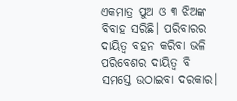ଏକମାତ୍ର ପୁଅ ଓ ୩ ଝିଅଙ୍କ ବିବାହ ସରିଛି। ପରିବାରର ଦାୟିତ୍ୱ ବହନ କରିବା ଭଳି ପରିବେଶର ଦାୟିତ୍ୱ ବି ସମସ୍ତେ ଉଠାଇବା ଦରକାର।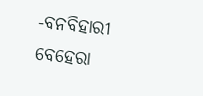-ବନବିହାରୀ ବେହେରା